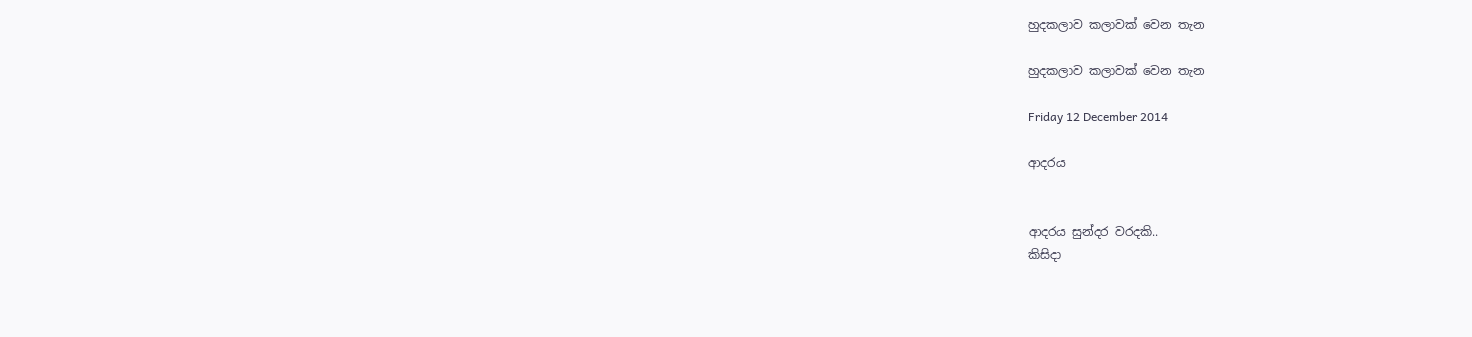හුදකලාව කලාවක් වෙන තැන

හුදකලාව කලාවක් වෙන තැන

Friday 12 December 2014

ආදරය


ආදරය සුන්දර වරදකි..
කිසිදා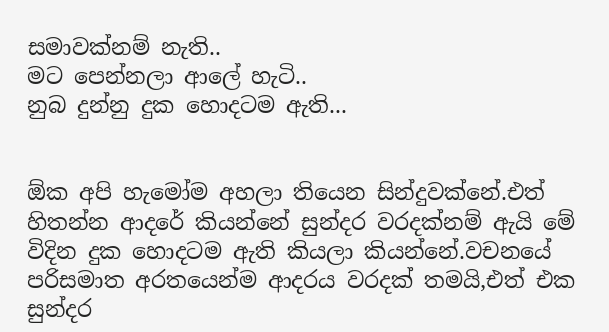සමාවක්නම් නැති..
මට පෙන්නලා ආලේ හැටි..
නුබ දුන්නු දුක හොදටම ඇති...


ඕක අපි හැමෝම අහලා තියෙන සින්දුවක්නේ.එත් හිතන්න ආදරේ කියන්නේ සුන්දර වරදක්නම් ඇයි මේ විදින දුක හොදටම ඇති කියලා කියන්නේ.වචනයේ පරිසමාත අරතයෙන්ම ආදරය වරදක් තමයි,එත් එක සුන්දර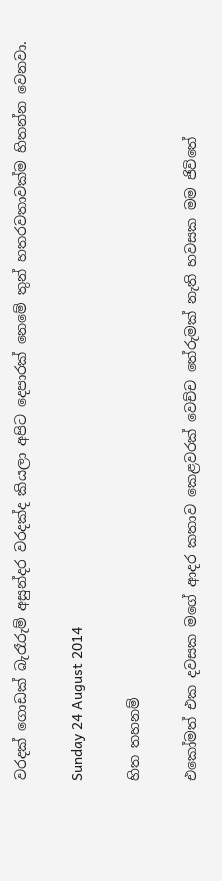වරදක් ගොඩක් බැරෑරුම් අසුන්දර වරදක්ද කියලා අපිට දෙපාරක් නෙමේ තුන් හතරවතාවක්ම හිතන්න වෙනවා.

Sunday 24 August 2014

හිත තහනම්

එකෝමත් එක දවසක මගේ ආදර කතාව කෙළවරක් වෙච්ච තේරුමක් නැති හවසක මම ජිවිතේ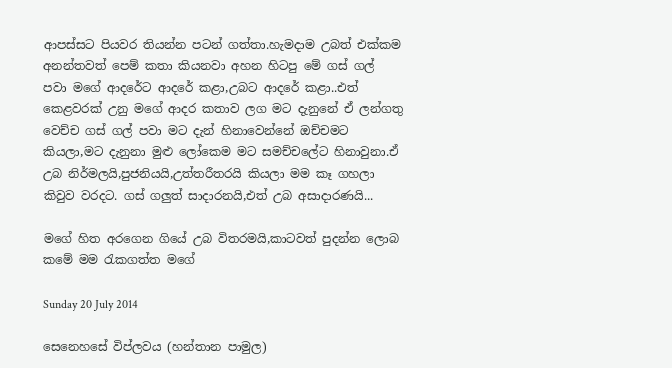ආපස්සට පියවර තියන්න පටන් ගත්තා.හැමදාම උබත් එක්කම අනන්තවත් පෙම් කතා කියනවා අහන හිටපු මේ ගස් ගල් පවා මගේ ආදරේට ආදරේ කළා,උබට ආදරේ කළා..එත් කෙළවරක් උනු මගේ ආදර කතාව ලග මට දැනුනේ ඒ ලන්ගතු වෙච්ච ගස් ගල් පවා මට දැන් හිනාවෙන්නේ ඔච්චමට කියලා,මට දැනුනා මුළු ලෝකෙම මට සමච්චලේට හිනාවුනා.ඒ උබ නිර්මලයි,පුජනියයි,උත්තරීතරයි කියලා මම කෑ ගහලා කිවුව වරදට. ගස් ගලුත් සාදාරනයි,එත් උබ අසාදාරණයි...

මගේ හිත අරගෙන ගියේ උබ විතරමයි,කාටවත් පුදන්න ලොබ කමේ මම රැකගත්ත මගේ

Sunday 20 July 2014

සෙනෙහසේ විප්ලවය (හන්තාන පාමුල)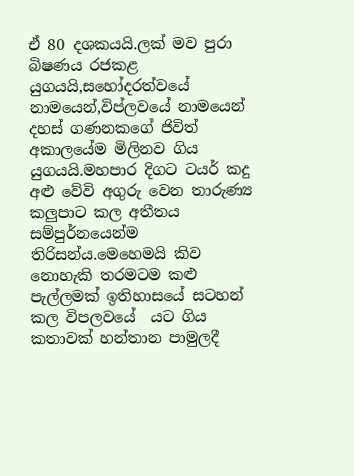ඒ 80 දශකයයි.ලක් මව පුරා බිෂණය රජකළ යුගයයි,සහෝදරත්වයේ නාමයෙන්,විප්ලවයේ නාමයෙන් දහස් ගණනකගේ ජිවිත් අකාලයේම මිලිනව ගිය යුගයයි.මහපාර දිගට ටයර් කදු අළු වේවි අගුරු වෙන තාරුණ්‍ය කලුපාට කල අතීතය සම්පුර්නයෙන්ම තිරිසන්ය.මෙහෙමයි කිව නොහැකි තරමටම කළු පැල්ලමක් ඉතිහාසයේ සටහන් කල විපලවයේ  යට ගිය කතාවක් හන්තාන පාමුලදී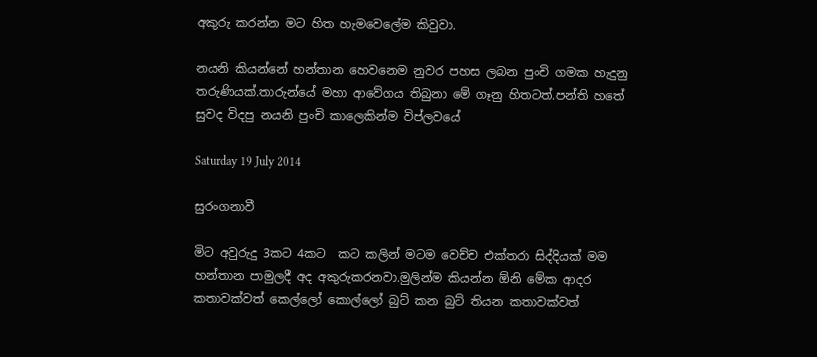අකුරු කරන්න මට හිත හැමවෙලේම කිවුවා.

නයනි කියන්නේ හන්තාන හෙවනෙම නුවර පහස ලබන පුංචි ගමක හැදුනු තරුණියක්.තාරුන්යේ මහා ආවේගය තිබුනා මේ ගෑනු හිතටත්.පන්ති හතේ සුවද විදපු නයනි පුංචි කාලෙකින්ම විප්ලවයේ

Saturday 19 July 2014

සුරංගනාවී

මිට අවුරුදු 3කට 4කට  කට කලින් මටම වෙච්ච එක්තරා සිද්දියක් මම හන්තාන පාමුලදී අද අකුරුකරනවා.මුලින්ම කියන්න ඕනි මේක ආදර කතාවක්වත් කෙල්ලෝ කොල්ලෝ බුට් කන බුට් තියන කතාවක්වත්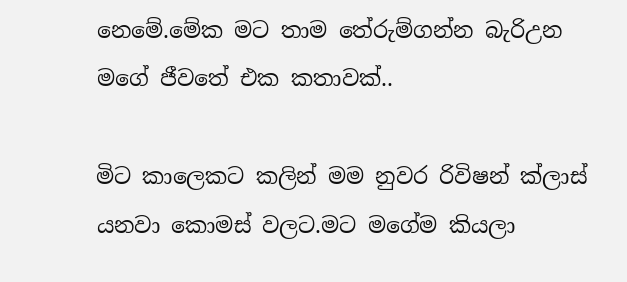නෙමේ.මේක මට තාම තේරුම්ගන්න බැරිඋන මගේ ජීවතේ එක කතාවක්..

මිට කාලෙකට කලින් මම නුවර රිවිෂන් ක්ලාස් යනවා කොමස් වලට.මට මගේම කියලා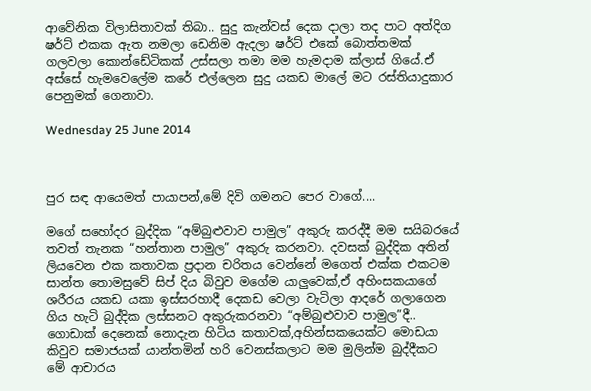ආවේනික විලාසිතාවක් තිබා.. සුදු කැන්වස් දෙක දාලා තද පාට අත්දිග ෂර්ට් එකක ඇත නමලා ඩෙනිම ඇදලා ෂර්ට් එකේ බොත්තමක් ගලවලා කොන්ඩේටිකක් උස්සලා තමා මම හැමදාම ක්ලාස් ගියේ.ඒ අස්සේ හැමවෙලේම කරේ එල්ලෙන සුදු යකඩ මාලේ මට රස්තියාදුකාර පෙනුමක් ගෙනාවා.

Wednesday 25 June 2014



පුර සඳ ආයෙමත් පායාපන්,මේ දිවි ගමනට පෙර වාගේ....

මගේ සහෝදර බුද්දික “අම්බුළුවාව පාමුල” අකුරු කරද්දී මම සයිබරයේ තවත් තැනක “හන්තාන පාමුල” අකුරු කරනවා. දවසක් බුද්දික අතින් ලියවෙන එක කතාවක ප්‍රදාන චරිතය වෙන්නේ මගෙත් එක්ක එකටම සාන්ත තොමසුවේ සිප් දිය බිවුව මගේම යාලුවෙක්,ඒ අහිංසකයාගේ ශරීරය යකඩ යකා ඉස්සරහාදී දෙකඩ වෙලා වැටිලා ආදරේ ගලාගෙන ගිය හැටි බුද්දික ලස්සනට අකුරුකරනවා “අම්බුළුවාව පාමුල”දී.. ගොඩාක් දෙනෙක් නොදැන හිටිය කතාවක්,අහින්සකයෙක්ට මොඩයා කිවුව සමාජයක් යාන්තමින් හරි වෙනස්කලාට මම මුලින්ම බුද්දීකට මේ ආචාරය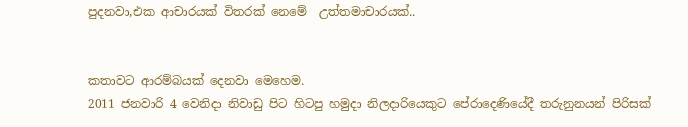පුදනවා,එක ආචාරයක් විතරක් නෙමේ  උත්තමාචාරයක්..


කතාවට ආරම්බයක් දෙනවා මෙහෙම.
2011 ජනවාරි 4 වෙනිදා නිවාඩු පිට හිටපු හමුදා නිලදාරියෙකුට පේරාදෙණියේදී තරුනුනයන් පිරිසක්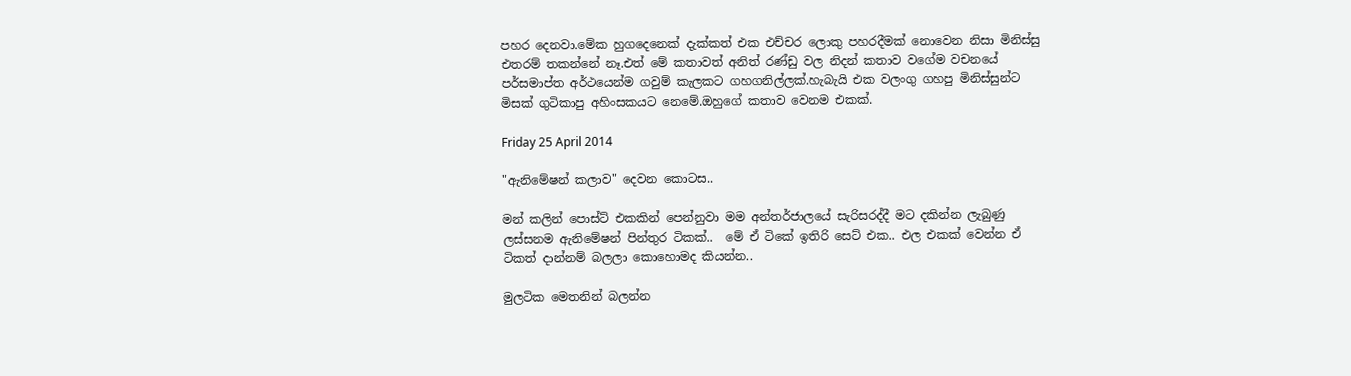පහර දෙනවා.මේක හුගදෙනෙක් දැක්කත් එක එච්චර ලොකු පහරදීමක් නොවෙන නිසා මිනිස්සු එතරම් තකන්නේ නෑ.එත් මේ කතාවත් අනිත් රණ්ඩු වල නිදන් කතාව වගේම වචනයේ පර්සමාප්ත අර්ථයෙන්ම ගවුම් කැලකට ගහගනිල්ලක්.හැබැයි එක වලංගු ගහපු මිනිස්සුන්ට මිසක් ගුටිකාපු අහිංසකයට නෙමේ.ඔහුගේ කතාව වෙනම එකක්.

Friday 25 April 2014

"ඇනිමේෂන් කලාව" දෙවන කොටස..

මන් කලින් පොස්ට් එකකින් පෙන්නුවා මම අන්තර්ජාලයේ සැරිසරද්දී මට දකින්න ලැබුණු ලස්සනම ඇනිමේෂන් පින්තුර ටිකක්..  මේ ඒ ටිකේ ඉතිරි සෙට් එක.. එල එකක් වෙන්න ඒ ටිකත් දාන්නම් බලලා කොහොමද කියන්න..

මුලටික මෙතනින් බලන්න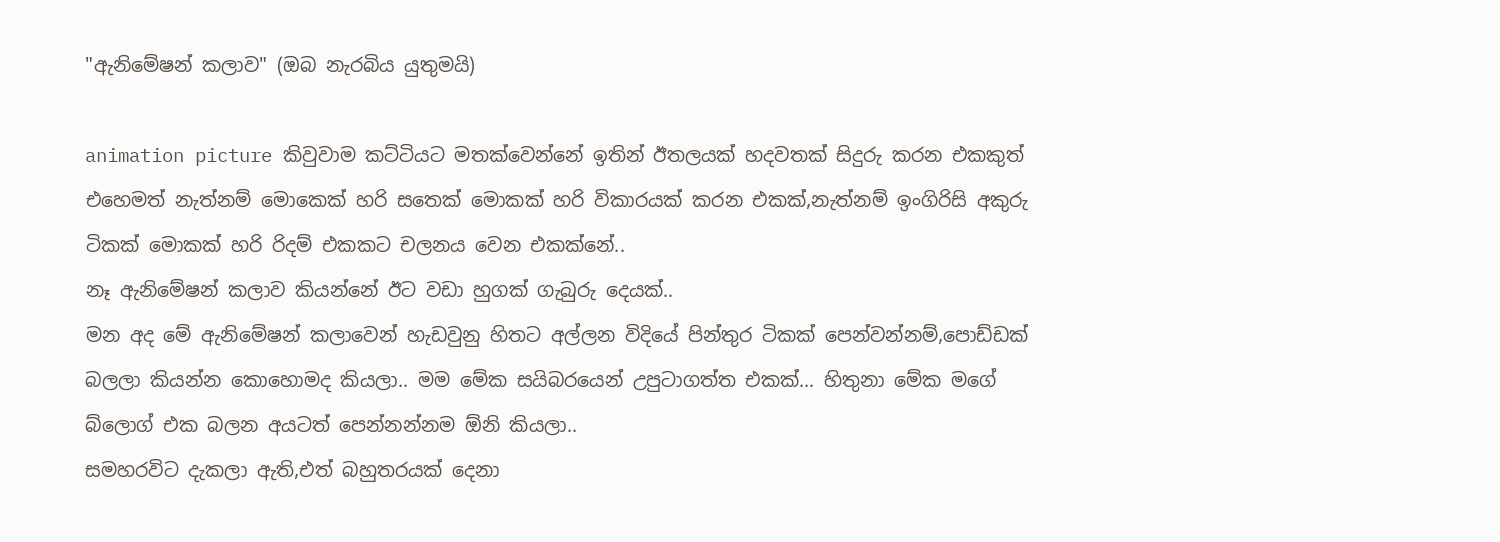"ඇනිමේෂන් කලාව" (ඔබ නැරබිය යුතුමයි)

animation picture කිවුවාම කට්ටියට මතක්වෙන්නේ ඉතින් ඊතලයක් හදවතක් සිදුරු කරන එකකුත් එහෙමත් නැත්නම් මොකෙක් හරි සතෙක් මොකක් හරි විකාරයක් කරන එකක්,නැත්නම් ඉංගිරිසි අකුරු ටිකක් මොකක් හරි රිදම් එකකට චලනය වෙන එකක්නේ..
නෑ ඇනිමේෂන් කලාව කියන්නේ ඊට වඩා හුගක් ගැබුරු දෙයක්..
මන අද මේ ඇනිමේෂන් කලාවෙන් හැඩවුනු හිතට අල්ලන විදියේ පින්තුර ටිකක් පෙන්වන්නම්,පොඩ්ඩක් බලලා කියන්න කොහොමද කියලා.. මම මේක සයිබරයෙන් උපුටාගත්ත එකක්... හිතුනා මේක මගේ බ්ලොග් එක බලන අයටත් පෙන්නන්නම ඕනි කියලා..
සමහරවිට දැකලා ඇති,එත් බහුතරයක් දෙනා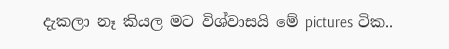දැකලා නෑ කියල මට විශ්වාසයි මේ pictures ටි‍ක..